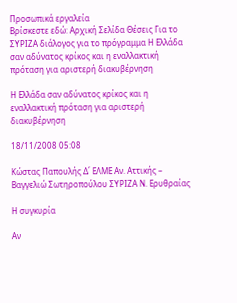Προσωπικά εργαλεία
Βρίσκεστε εδώ: Αρχική Σελίδα Θέσεις Για το ΣΥΡΙΖΑ διάλογος για το πρόγραμμα Η Ελλάδα σαν αδύνατος κρίκος και η εναλλακτική πρόταση για αριστερή διακυβέρνηση

Η Ελλάδα σαν αδύνατος κρίκος και η εναλλακτική πρόταση για αριστερή διακυβέρνηση

18/11/2008 05:08

Κώστας Παπουλής Δ΄ ΕΛΜΕ Αν. Αττικής – Βαγγελιώ Σωτηροπούλου ΣΥΡΙΖΑ Ν. Ερυθραίας

Η συγκυρία

Αν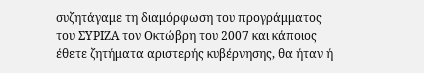συζητάγαμε τη διαμόρφωση του προγράμματος του ΣΥΡΙΖΑ τον Οκτώβρη του 2007 και κάποιος έθετε ζητήματα αριστερής κυβέρνησης, θα ήταν ή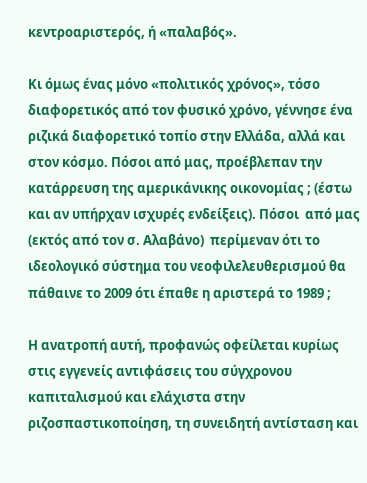κεντροαριστερός, ή «παλαβός».

Κι όμως ένας μόνο «πολιτικός χρόνος», τόσο διαφορετικός από τον φυσικό χρόνο, γέννησε ένα ριζικά διαφορετικό τοπίο στην Ελλάδα, αλλά και στον κόσμο. Πόσοι από μας, προέβλεπαν την κατάρρευση της αμερικάνικης οικονομίας ; (έστω και αν υπήρχαν ισχυρές ενδείξεις). Πόσοι  από μας (εκτός από τον σ. Αλαβάνο)  περίμεναν ότι το ιδεολογικό σύστημα του νεοφιλελευθερισμού θα πάθαινε το 2009 ότι έπαθε η αριστερά το 1989 ;

Η ανατροπή αυτή, προφανώς οφείλεται κυρίως στις εγγενείς αντιφάσεις του σύγχρονου καπιταλισμού και ελάχιστα στην ριζοσπαστικοποίηση, τη συνειδητή αντίσταση και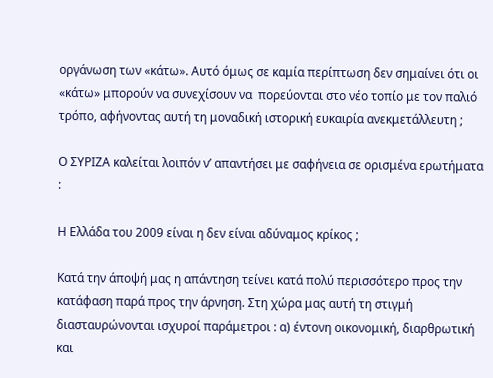οργάνωση των «κάτω». Αυτό όμως σε καμία περίπτωση δεν σημαίνει ότι οι «κάτω» μπορούν να συνεχίσουν να  πορεύονται στο νέο τοπίο με τον παλιό τρόπο, αφήνοντας αυτή τη μοναδική ιστορική ευκαιρία ανεκμετάλλευτη ;

Ο ΣΥΡΙΖΑ καλείται λοιπόν ν’ απαντήσει με σαφήνεια σε ορισμένα ερωτήματα  :

Η Ελλάδα του 2009 είναι η δεν είναι αδύναμος κρίκος ;

Κατά την άποψή μας η απάντηση τείνει κατά πολύ περισσότερο προς την κατάφαση παρά προς την άρνηση. Στη χώρα μας αυτή τη στιγμή διασταυρώνονται ισχυροί παράμετροι : α) έντονη οικονομική, διαρθρωτική και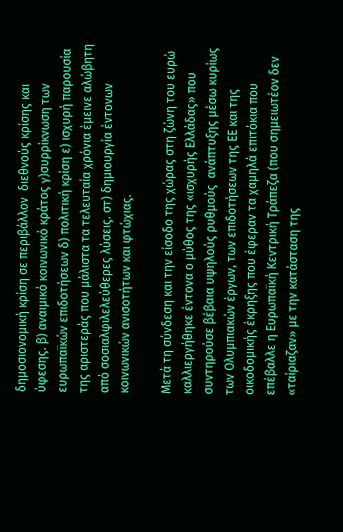δημοσιονομική κρίση σε περιβάλλον  διεθνούς κρίσης και ύφεσης. β) αναιμικό κοινωνικό κράτος γ)συρρίκνωση των ευρωπαϊκών επιδοτήσεων δ) πολιτική κρίση ε) ισχυρή παρουσία της αριστεράς που μάλιστα τα τελευταία χρόνια έμεινε αλώβητη από σοσιαλφιλελεύθερες λύσεις. στ) δημιουργία έντονων κοινωνικών ανισοτήτων και φτώχιας.

Μετά τη σύνδεση και την είσοδο της χώρας στη ζώνη του ευρώ καλλιεργήθηκε έντονα ο μύθος της «ισχυρής Ελλάδας» που συντηρούσε βέβαια υψηλούς ρυθμούς  ανάπτυξης μέσω κυρίως των Ολυμπιακών έργων, των επιδοτήσεων της ΕΕ και της οικοδομικής έκρηξης που έφεραν τα χαμηλά επιτόκια που επέβαλλε η Ευρωπαϊκή Κεντρική Τράπεζα (που σημειωτέον δεν «ταίριαζαν» με την κατάσταση της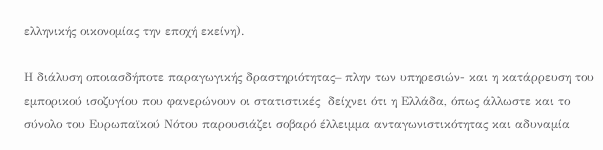ελληνικής οικονομίας την εποχή εκείνη).

Η διάλυση οποιασδήποτε παραγωγικής δραστηριότητας– πλην των υπηρεσιών- και η κατάρρευση του εμπορικού ισοζυγίου που φανερώνουν οι στατιστικές  δείχνει ότι η Ελλάδα, όπως άλλωστε και το σύνολο του Ευρωπαϊκού Νότου παρουσιάζει σοβαρό έλλειμμα ανταγωνιστικότητας και αδυναμία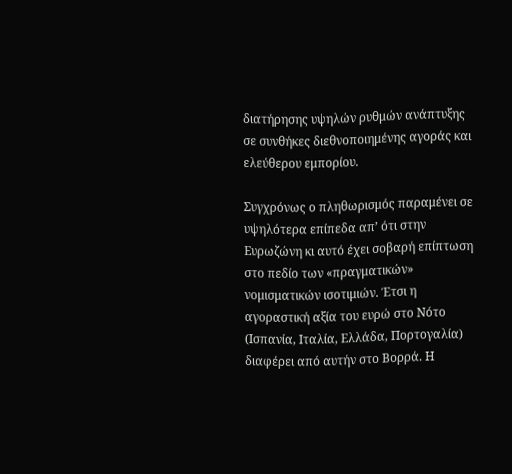διατήρησης υψηλών ρυθμών ανάπτυξης σε συνθήκες διεθνοποιημένης αγοράς και ελεύθερου εμπορίου.

Συγχρόνως ο πληθωρισμός παραμένει σε υψηλότερα επίπεδα απ’ ότι στην Ευρωζώνη κι αυτό έχει σοβαρή επίπτωση στο πεδίο των «πραγματικών» νομισματικών ισοτιμιών. Έτσι η αγοραστική αξία του ευρώ στο Nότο  (Ισπανία, Ιταλία, Ελλάδα, Πορτογαλία) διαφέρει από αυτήν στο Βορρά. Η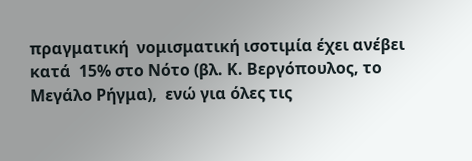πραγματική  νομισματική ισοτιμία έχει ανέβει κατά  15% στο Νότο (βλ. Κ. Βεργόπουλος, το Μεγάλο Ρήγμα),  ενώ για όλες τις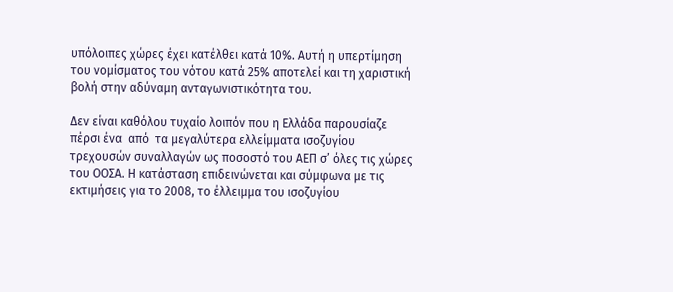υπόλοιπες χώρες έχει κατέλθει κατά 10%. Αυτή η υπερτίμηση του νομίσματος του νότου κατά 25% αποτελεί και τη χαριστική βολή στην αδύναμη ανταγωνιστικότητα του.

Δεν είναι καθόλου τυχαίο λοιπόν που η Ελλάδα παρουσίαζε πέρσι ένα  από  τα μεγαλύτερα ελλείμματα ισοζυγίου τρεχουσών συναλλαγών ως ποσοστό του ΑΕΠ σ’ όλες τις χώρες του ΟΟΣΑ. Η κατάσταση επιδεινώνεται και σύμφωνα με τις εκτιμήσεις για το 2008, το έλλειμμα του ισοζυγίου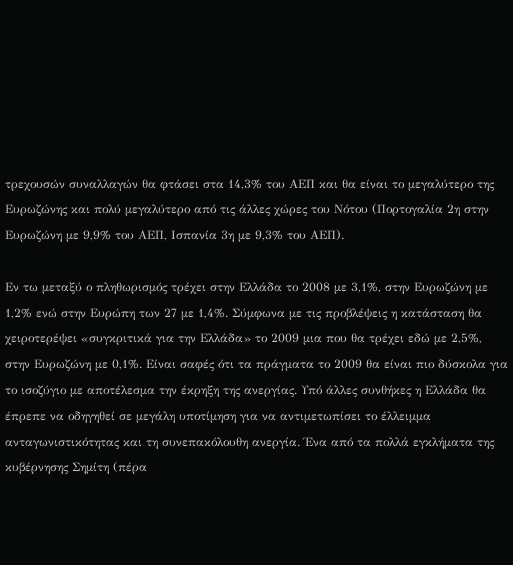τρεχουσών συναλλαγών θα φτάσει στα 14,3% του ΑΕΠ και θα είναι το μεγαλύτερο της Ευρωζώνης και πολύ μεγαλύτερο από τις άλλες χώρες του Νότου (Πορτογαλία 2η στην Ευρωζώνη με 9,9% του ΑΕΠ, Ισπανία 3η με 9,3% του ΑΕΠ).

Εν τω μεταξύ ο πληθωρισμός τρέχει στην Ελλάδα το 2008 με 3,1%, στην Ευρωζώνη με 1,2% ενώ στην Ευρώπη των 27 με 1,4%. Σύμφωνα με τις προβλέψεις η κατάσταση θα χειροτερέψει «συγκριτικά για την Ελλάδα» το 2009 μια που θα τρέχει εδώ με 2,5%, στην Ευρωζώνη με 0,1%. Είναι σαφές ότι τα πράγματα το 2009 θα είναι πιο δύσκολα για το ισοζύγιο με αποτέλεσμα την έκρηξη της ανεργίας. Υπό άλλες συνθήκες η Ελλάδα θα έπρεπε να οδηγηθεί σε μεγάλη υποτίμηση για να αντιμετωπίσει το έλλειμμα ανταγωνιστικότητας και τη συνεπακόλουθη ανεργία. Ένα από τα πολλά εγκλήματα της κυβέρνησης Σημίτη (πέρα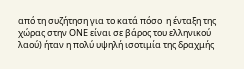από τη συζήτηση για το κατά πόσο  η ένταξη της χώρας στην ΟΝΕ είναι σε βάρος του ελληνικού λαού) ήταν η πολύ υψηλή ισοτιμία της δραχμής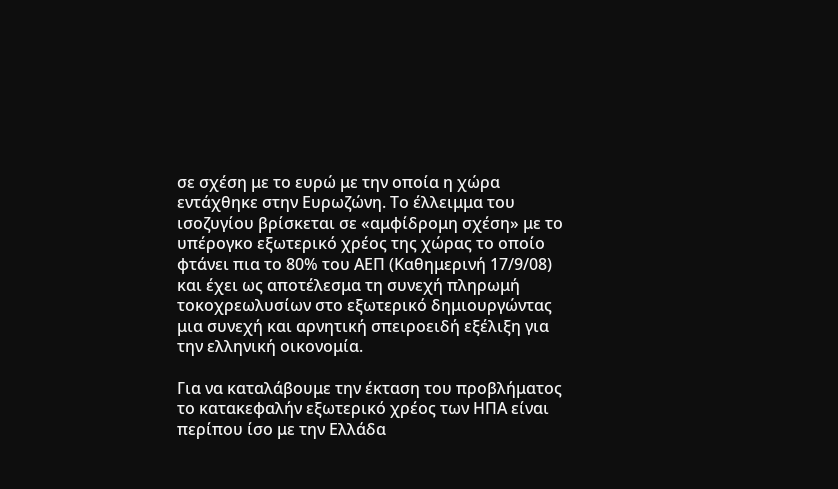σε σχέση με το ευρώ με την οποία η χώρα εντάχθηκε στην Ευρωζώνη. Το έλλειμμα του ισοζυγίου βρίσκεται σε «αμφίδρομη σχέση» με το υπέρογκο εξωτερικό χρέος της χώρας το οποίο φτάνει πια το 80% του ΑΕΠ (Καθημερινή 17/9/08) και έχει ως αποτέλεσμα τη συνεχή πληρωμή τοκοχρεωλυσίων στο εξωτερικό δημιουργώντας μια συνεχή και αρνητική σπειροειδή εξέλιξη για την ελληνική οικονομία.

Για να καταλάβουμε την έκταση του προβλήματος το κατακεφαλήν εξωτερικό χρέος των ΗΠΑ είναι περίπου ίσο με την Ελλάδα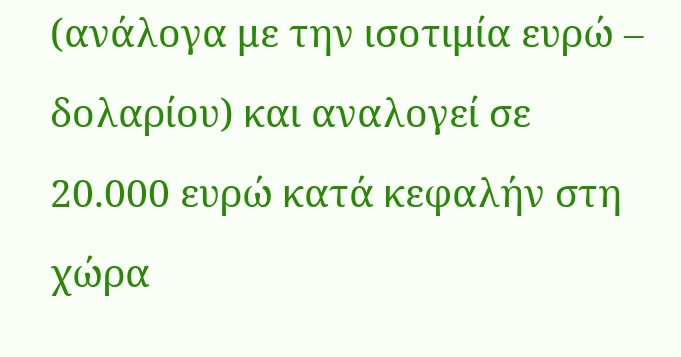(ανάλογα με την ισοτιμία ευρώ – δολαρίου) και αναλογεί σε 20.000 ευρώ κατά κεφαλήν στη χώρα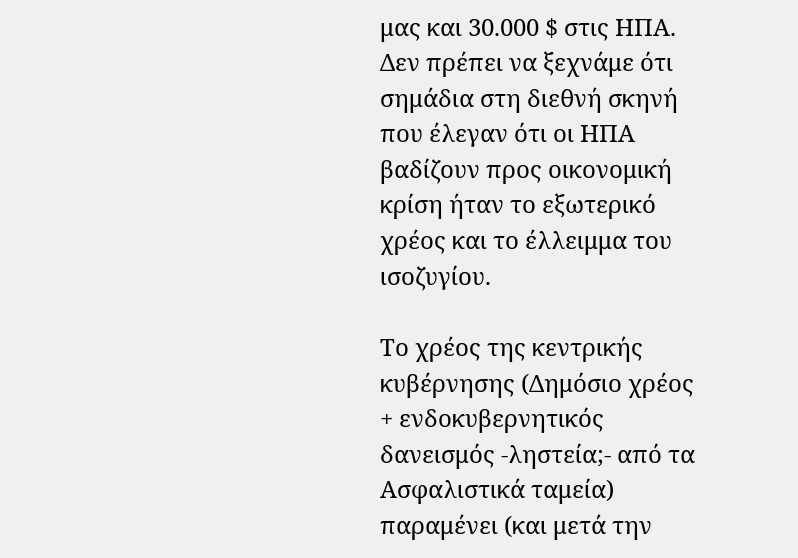μας και 30.000 $ στις ΗΠΑ. Δεν πρέπει να ξεχνάμε ότι σημάδια στη διεθνή σκηνή που έλεγαν ότι οι ΗΠΑ βαδίζουν προς οικονομική κρίση ήταν το εξωτερικό χρέος και το έλλειμμα του ισοζυγίου.

Το χρέος της κεντρικής κυβέρνησης (Δημόσιο χρέος + ενδοκυβερνητικός δανεισμός -ληστεία;- από τα Ασφαλιστικά ταμεία) παραμένει (και μετά την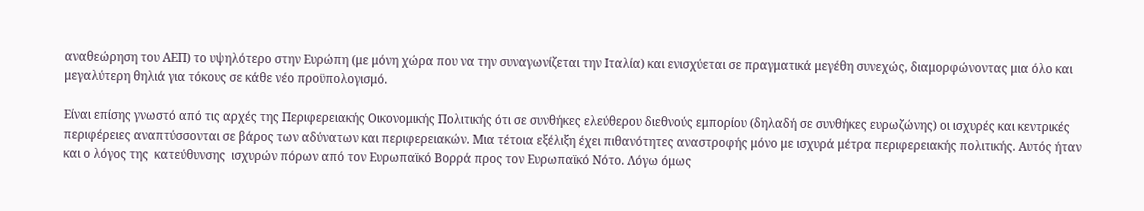αναθεώρηση του ΑΕΠ) το υψηλότερο στην Ευρώπη (με μόνη χώρα που να την συναγωνίζεται την Ιταλία) και ενισχύεται σε πραγματικά μεγέθη συνεχώς, διαμορφώνοντας μια όλο και μεγαλύτερη θηλιά για τόκους σε κάθε νέο προϋπολογισμό.

Είναι επίσης γνωστό από τις αρχές της Περιφερειακής Οικονομικής Πολιτικής ότι σε συνθήκες ελεύθερου διεθνούς εμπορίου (δηλαδή σε συνθήκες ευρωζώνης) οι ισχυρές και κεντρικές περιφέρειες αναπτύσσονται σε βάρος των αδύνατων και περιφερειακών. Μια τέτοια εξέλιξη έχει πιθανότητες αναστροφής μόνο με ισχυρά μέτρα περιφερειακής πολιτικής. Αυτός ήταν και ο λόγος της  κατεύθυνσης  ισχυρών πόρων από τον Eυρωπαϊκό Βορρά προς τον Eυρωπαϊκό Νότο. Λόγω όμως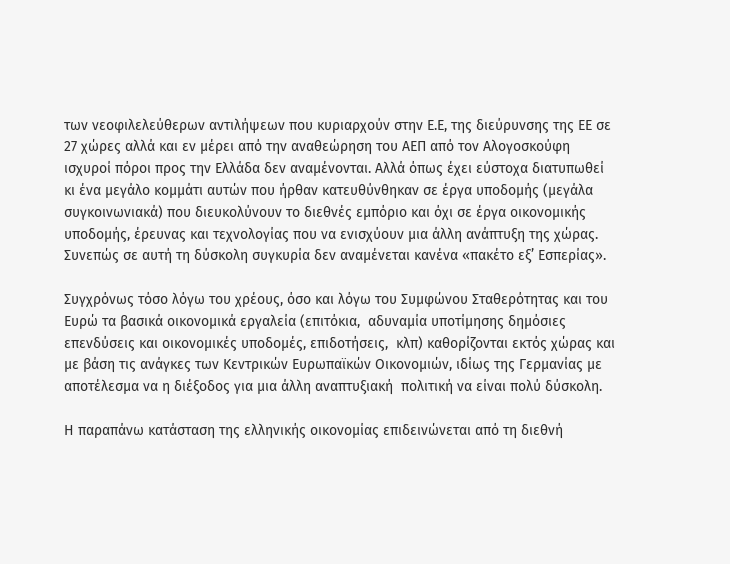των νεοφιλελεύθερων αντιλήψεων που κυριαρχούν στην Ε.Ε, της διεύρυνσης της ΕΕ σε 27 χώρες αλλά και εν μέρει από την αναθεώρηση του ΑΕΠ από τον Αλογοσκούφη ισχυροί πόροι προς την Ελλάδα δεν αναμένονται. Αλλά όπως έχει εύστοχα διατυπωθεί κι ένα μεγάλο κομμάτι αυτών που ήρθαν κατευθύνθηκαν σε έργα υποδομής (μεγάλα συγκοινωνιακά) που διευκολύνουν το διεθνές εμπόριο και όχι σε έργα οικονομικής υποδομής, έρευνας και τεχνολογίας που να ενισχύουν μια άλλη ανάπτυξη της χώρας. Συνεπώς σε αυτή τη δύσκολη συγκυρία δεν αναμένεται κανένα «πακέτο εξ’ Εσπερίας».

Συγχρόνως τόσο λόγω του χρέους, όσο και λόγω του Συμφώνου Σταθερότητας και του Ευρώ τα βασικά οικονομικά εργαλεία (επιτόκια,  αδυναμία υποτίμησης δημόσιες επενδύσεις και οικονομικές υποδομές, επιδοτήσεις,  κλπ) καθορίζονται εκτός χώρας και με βάση τις ανάγκες των Κεντρικών Ευρωπαϊκών Οικονομιών, ιδίως της Γερμανίας με αποτέλεσμα να η διέξοδος για μια άλλη αναπτυξιακή  πολιτική να είναι πολύ δύσκολη.

Η παραπάνω κατάσταση της ελληνικής οικονομίας επιδεινώνεται από τη διεθνή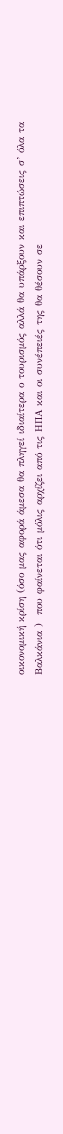οικονομική κρίση (όσο μας αφορά άμεσα θα πληγεί ιδιαίτερα ο τουρισμός αλλά θα υπάρξουν και επιπτώσεις σ’ όλα τα Βαλκάνια )  που φαίνεται ότι μόλις αρχίζει από τις ΗΠΑ και οι συνέπειές της θα θέσουν σε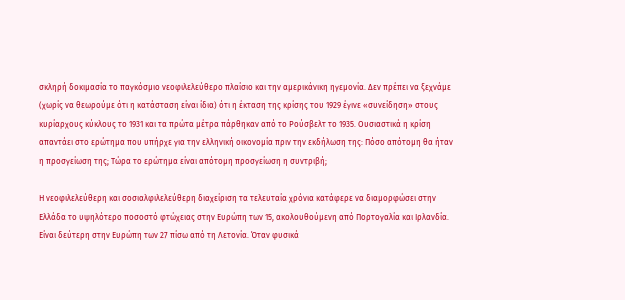σκληρή δοκιμασία το παγκόσμιο νεοφιλελεύθερο πλαίσιο και την αμερικάνικη ηγεμονία. Δεν πρέπει να ξεχνάμε (χωρίς να θεωρούμε ότι η κατάσταση είναι ίδια) ότι η έκταση της κρίσης του 1929 έγινε «συνείδηση» στους κυρίαρχους κύκλους το 1931 και τα πρώτα μέτρα πάρθηκαν από το Ρούσβελτ το 1935. Ουσιαστικά η κρίση απαντάει στο ερώτημα που υπήρχε για την ελληνική οικονομία πριν την εκδήλωση της: Πόσο απότομη θα ήταν η προσγείωση της; Τώρα το ερώτημα είναι απότομη προσγείωση η συντριβή;

Η νεοφιλελεύθερη και σοσιαλφιλελεύθερη διαχείριση τα τελευταία χρόνια κατάφερε να διαμορφώσει στην Ελλάδα το υψηλότερο ποσοστό φτώχειας στην Ευρώπη των 15, ακολουθούμενη από Πορτογαλία και Ιρλανδία. Είναι δεύτερη στην Ευρώπη των 27 πίσω από τη Λετονία. Όταν φυσικά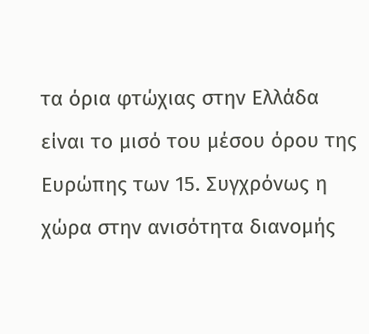τα όρια φτώχιας στην Ελλάδα είναι το μισό του μέσου όρου της Ευρώπης των 15. Συγχρόνως η χώρα στην ανισότητα διανομής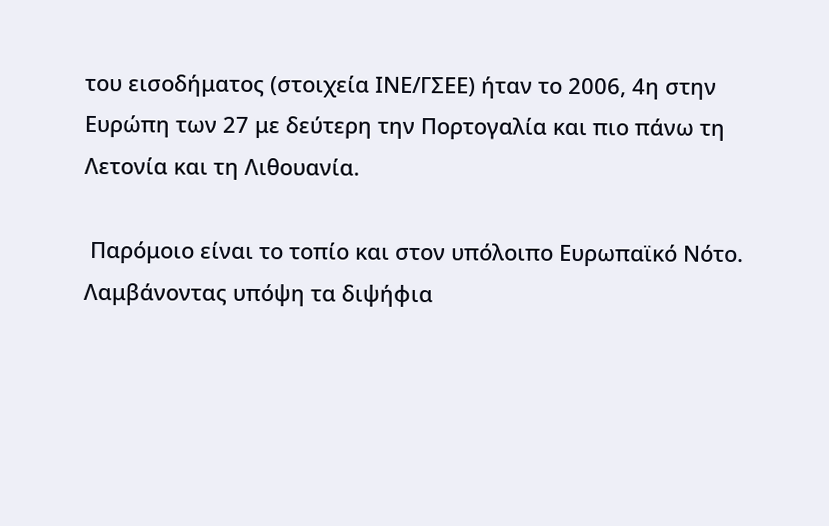του εισοδήματος (στοιχεία ΙΝΕ/ΓΣΕΕ) ήταν το 2006, 4η στην Ευρώπη των 27 με δεύτερη την Πορτογαλία και πιο πάνω τη Λετονία και τη Λιθουανία.

 Παρόμοιο είναι το τοπίο και στον υπόλοιπο Ευρωπαϊκό Νότο. Λαμβάνοντας υπόψη τα διψήφια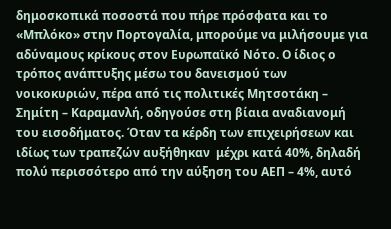δημοσκοπικά ποσοστά που πήρε πρόσφατα και το «Μπλόκο» στην Πορτογαλία, μπορούμε να μιλήσουμε για αδύναμους κρίκους στον Ευρωπαϊκό Νότο. Ο ίδιος ο τρόπος ανάπτυξης μέσω του δανεισμού των νοικοκυριών, πέρα από τις πολιτικές Μητσοτάκη – Σημίτη – Καραμανλή, οδηγούσε στη βίαια αναδιανομή του εισοδήματος. Όταν τα κέρδη των επιχειρήσεων και ιδίως των τραπεζών αυξήθηκαν  μέχρι κατά 40%, δηλαδή πολύ περισσότερο από την αύξηση του ΑΕΠ – 4%, αυτό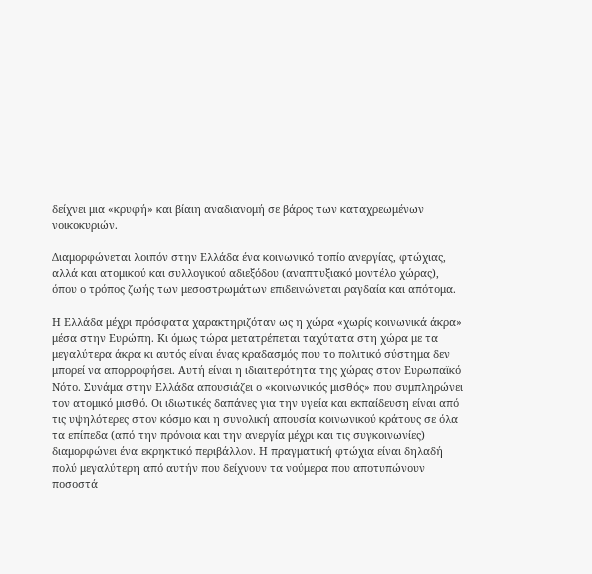δείχνει μια «κρυφή» και βίαιη αναδιανομή σε βάρος των καταχρεωμένων νοικοκυριών.

Διαμορφώνεται λοιπόν στην Ελλάδα ένα κοινωνικό τοπίο ανεργίας, φτώχιας, αλλά και ατομικού και συλλογικού αδιεξόδου (αναπτυξιακό μοντέλο χώρας), όπου ο τρόπος ζωής των μεσοστρωμάτων επιδεινώνεται ραγδαία και απότομα.

Η Ελλάδα μέχρι πρόσφατα χαρακτηριζόταν ως η χώρα «χωρίς κοινωνικά άκρα» μέσα στην Ευρώπη. Κι όμως τώρα μετατρέπεται ταχύτατα στη χώρα με τα μεγαλύτερα άκρα κι αυτός είναι ένας κραδασμός που το πολιτικό σύστημα δεν μπορεί να απορροφήσει. Αυτή είναι η ιδιαιτερότητα της χώρας στον Ευρωπαϊκό Νότο. Συνάμα στην Ελλάδα απουσιάζει ο «κοινωνικός μισθός» που συμπληρώνει τον ατομικό μισθό. Οι ιδιωτικές δαπάνες για την υγεία και εκπαίδευση είναι από τις υψηλότερες στον κόσμο και η συνολική απουσία κοινωνικού κράτους σε όλα τα επίπεδα (από την πρόνοια και την ανεργία μέχρι και τις συγκοινωνίες) διαμορφώνει ένα εκρηκτικό περιβάλλον. Η πραγματική φτώχια είναι δηλαδή πολύ μεγαλύτερη από αυτήν που δείχνουν τα νούμερα που αποτυπώνουν ποσοστά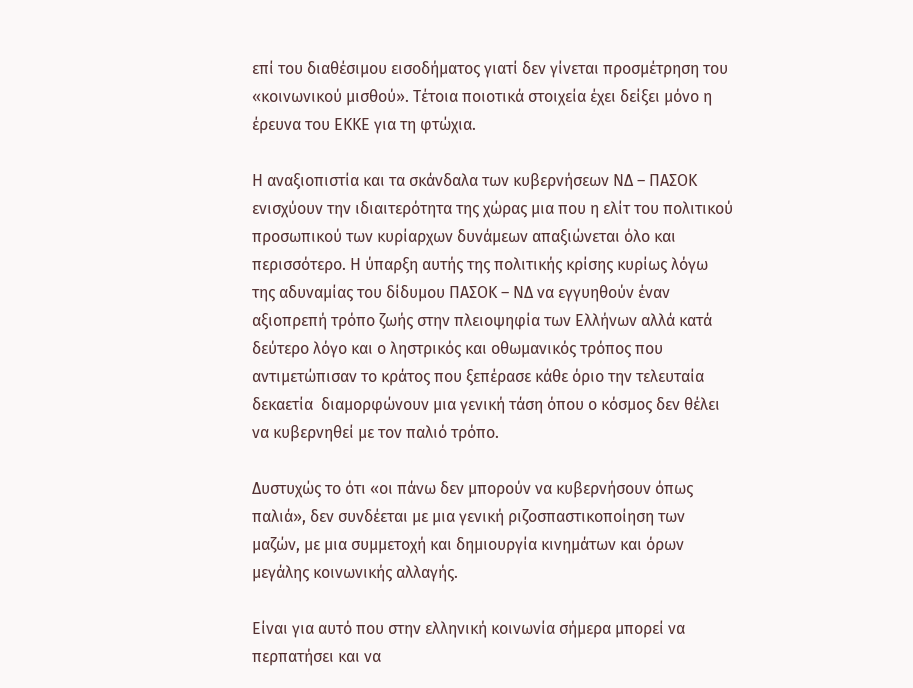επί του διαθέσιμου εισοδήματος γιατί δεν γίνεται προσμέτρηση του «κοινωνικού μισθού». Τέτοια ποιοτικά στοιχεία έχει δείξει μόνο η έρευνα του ΕΚΚΕ για τη φτώχια.

Η αναξιοπιστία και τα σκάνδαλα των κυβερνήσεων ΝΔ – ΠΑΣΟΚ ενισχύουν την ιδιαιτερότητα της χώρας μια που η ελίτ του πολιτικού προσωπικού των κυρίαρχων δυνάμεων απαξιώνεται όλο και περισσότερο. Η ύπαρξη αυτής της πολιτικής κρίσης κυρίως λόγω της αδυναμίας του δίδυμου ΠΑΣΟΚ – ΝΔ να εγγυηθούν έναν αξιοπρεπή τρόπο ζωής στην πλειοψηφία των Ελλήνων αλλά κατά  δεύτερο λόγο και ο ληστρικός και οθωμανικός τρόπος που αντιμετώπισαν το κράτος που ξεπέρασε κάθε όριο την τελευταία δεκαετία  διαμορφώνουν μια γενική τάση όπου ο κόσμος δεν θέλει να κυβερνηθεί με τον παλιό τρόπο.

Δυστυχώς το ότι «οι πάνω δεν μπορούν να κυβερνήσουν όπως παλιά», δεν συνδέεται με μια γενική ριζοσπαστικοποίηση των μαζών, με μια συμμετοχή και δημιουργία κινημάτων και όρων μεγάλης κοινωνικής αλλαγής.

Είναι για αυτό που στην ελληνική κοινωνία σήμερα μπορεί να περπατήσει και να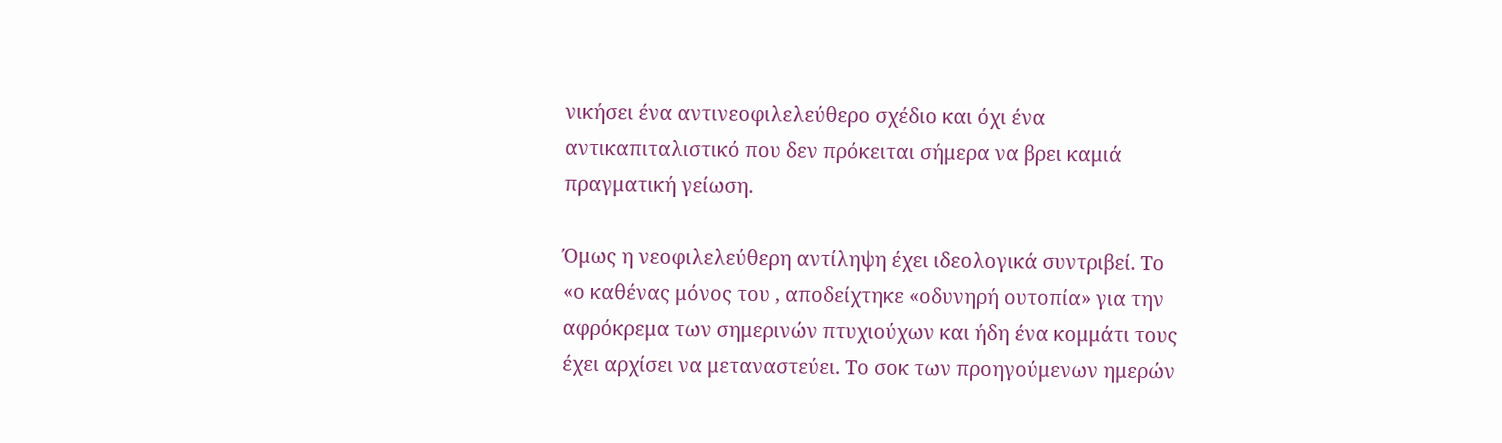νικήσει ένα αντινεοφιλελεύθερο σχέδιο και όχι ένα αντικαπιταλιστικό που δεν πρόκειται σήμερα να βρει καμιά πραγματική γείωση.

Όμως η νεοφιλελεύθερη αντίληψη έχει ιδεολογικά συντριβεί. Το «ο καθένας μόνος του , αποδείχτηκε «οδυνηρή ουτοπία» για την αφρόκρεμα των σημερινών πτυχιούχων και ήδη ένα κομμάτι τους έχει αρχίσει να μεταναστεύει. Το σοκ των προηγούμενων ημερών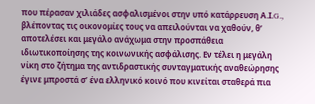που πέρασαν χιλιάδες ασφαλισμένοι στην υπό κατάρρευση Α.Ι.G., βλέποντας τις οικονομίες τους να απειλούνται να χαθούν, θ’ αποτελέσει και μεγάλο ανάχωμα στην προσπάθεια ιδιωτικοποίησης της κοινωνικής ασφάλισης. Εν τέλει η μεγάλη νίκη στο ζήτημα της αντιδραστικής συνταγματικής αναθεώρησης έγινε μπροστά σ’ ένα ελληνικό κοινό που κινείται σταθερά πια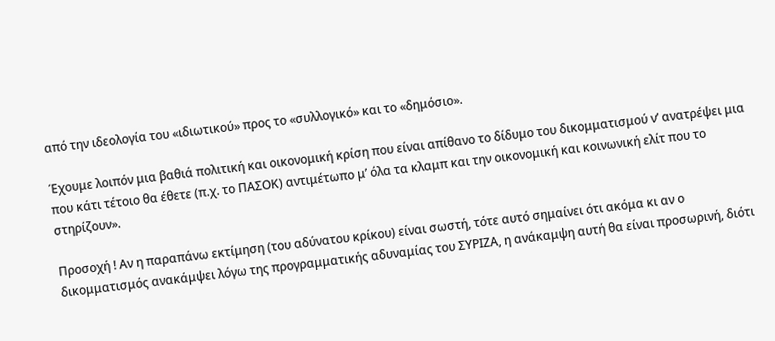από την ιδεολογία του «ιδιωτικού» προς το «συλλογικό» και το «δημόσιο».

Έχουμε λοιπόν μια βαθιά πολιτική και οικονομική κρίση που είναι απίθανο το δίδυμο του δικομματισμού ν’ ανατρέψει μια που κάτι τέτοιο θα έθετε (π.χ. το ΠΑΣΟΚ) αντιμέτωπο μ’ όλα τα κλαμπ και την οικονομική και κοινωνική ελίτ που το στηρίζουν».

Προσοχή ! Αν η παραπάνω εκτίμηση (του αδύνατου κρίκου) είναι σωστή, τότε αυτό σημαίνει ότι ακόμα κι αν ο δικομματισμός ανακάμψει λόγω της προγραμματικής αδυναμίας του ΣΥΡΙΖΑ, η ανάκαμψη αυτή θα είναι προσωρινή, διότι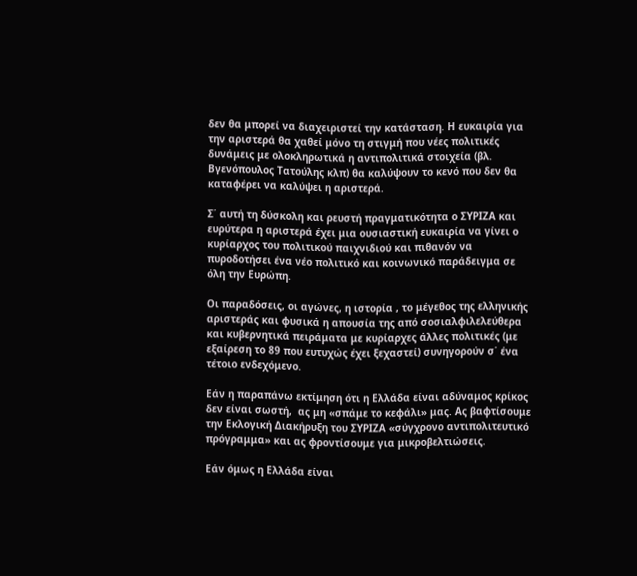δεν θα μπορεί να διαχειριστεί την κατάσταση. Η ευκαιρία για την αριστερά θα χαθεί μόνο τη στιγμή που νέες πολιτικές δυνάμεις με ολοκληρωτικά η αντιπολιτικά στοιχεία (βλ. Βγενόπουλος Τατούλης κλπ) θα καλύψουν το κενό που δεν θα καταφέρει να καλύψει η αριστερά.

Σ΄ αυτή τη δύσκολη και ρευστή πραγματικότητα ο ΣΥΡΙΖΑ και ευρύτερα η αριστερά έχει μια ουσιαστική ευκαιρία να γίνει ο κυρίαρχος του πολιτικού παιχνιδιού και πιθανόν να πυροδοτήσει ένα νέο πολιτικό και κοινωνικό παράδειγμα σε όλη την Ευρώπη.

Οι παραδόσεις, οι αγώνες, η ιστορία , το μέγεθος της ελληνικής αριστεράς και φυσικά η απουσία της από σοσιαλφιλελεύθερα και κυβερνητικά πειράματα με κυρίαρχες άλλες πολιτικές (με εξαίρεση το 89 που ευτυχώς έχει ξεχαστεί) συνηγορούν σ΄ ένα τέτοιο ενδεχόμενο.

Εάν η παραπάνω εκτίμηση ότι η Ελλάδα είναι αδύναμος κρίκος δεν είναι σωστή,  ας μη «σπάμε το κεφάλι» μας. Ας βαφτίσουμε την Εκλογική Διακήρυξη του ΣΥΡΙΖΑ «σύγχρονο αντιπολιτευτικό πρόγραμμα» και ας φροντίσουμε για μικροβελτιώσεις.

Εάν όμως η Ελλάδα είναι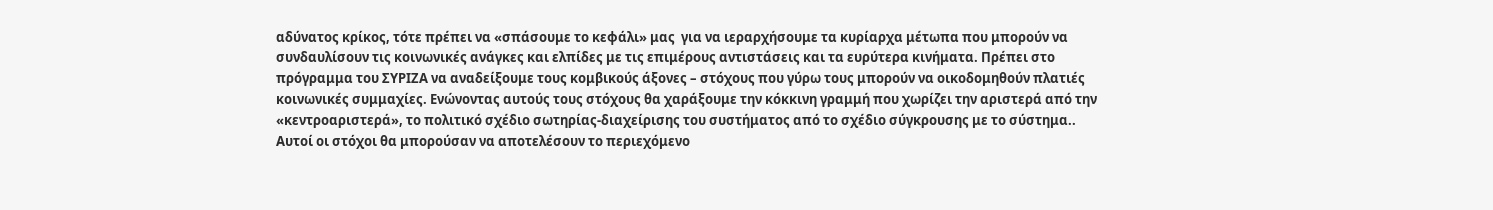αδύνατος κρίκος, τότε πρέπει να «σπάσουμε το κεφάλι» μας  για να ιεραρχήσουμε τα κυρίαρχα μέτωπα που μπορούν να συνδαυλίσουν τις κοινωνικές ανάγκες και ελπίδες με τις επιμέρους αντιστάσεις και τα ευρύτερα κινήματα. Πρέπει στο πρόγραμμα του ΣΥΡΙΖΑ να αναδείξουμε τους κομβικούς άξονες – στόχους που γύρω τους μπορούν να οικοδομηθούν πλατιές κοινωνικές συμμαχίες. Ενώνοντας αυτούς τους στόχους θα χαράξουμε την κόκκινη γραμμή που χωρίζει την αριστερά από την «κεντροαριστερά», το πολιτικό σχέδιο σωτηρίας-διαχείρισης του συστήματος από το σχέδιο σύγκρουσης με το σύστημα.. Αυτοί οι στόχοι θα μπορούσαν να αποτελέσουν το περιεχόμενο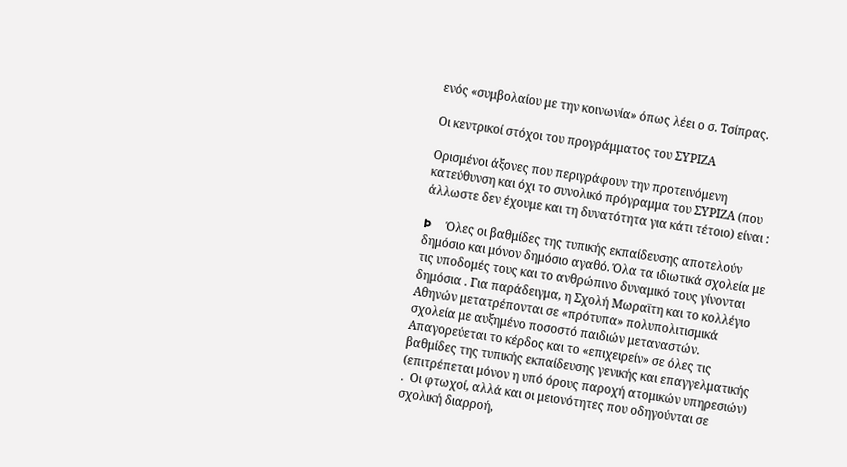ενός «συμβολαίου με την κοινωνία» όπως λέει ο σ. Τσίπρας.

Οι κεντρικοί στόχοι του προγράμματος του ΣΥΡΙΖΑ

Ορισμένοι άξονες που περιγράφουν την προτεινόμενη κατεύθυνση και όχι το συνολικό πρόγραμμα του ΣΥΡΙΖΑ (που άλλωστε δεν έχουμε και τη δυνατότητα για κάτι τέτοιο) είναι :

Þ     Όλες οι βαθμίδες της τυπικής εκπαίδευσης αποτελούν δημόσιο και μόνον δημόσιο αγαθό. Όλα τα ιδιωτικά σχολεία με τις υποδομές τους και το ανθρώπινο δυναμικό τους γίνονται δημόσια . Για παράδειγμα, η Σχολή Μωραϊτη και το κολλέγιο Αθηνών μετατρέπονται σε «πρότυπα» πολυπολιτισμικά σχολεία με αυξημένο ποσοστό παιδιών μεταναστών. Απαγορεύεται το κέρδος και το «επιχειρείν» σε όλες τις βαθμίδες της τυπικής εκπαίδευσης γενικής και επαγγελματικής (επιτρέπεται μόνον η υπό όρους παροχή ατομικών υπηρεσιών) .  Οι φτωχοί, αλλά και οι μειονότητες που οδηγούνται σε σχολική διαρροή,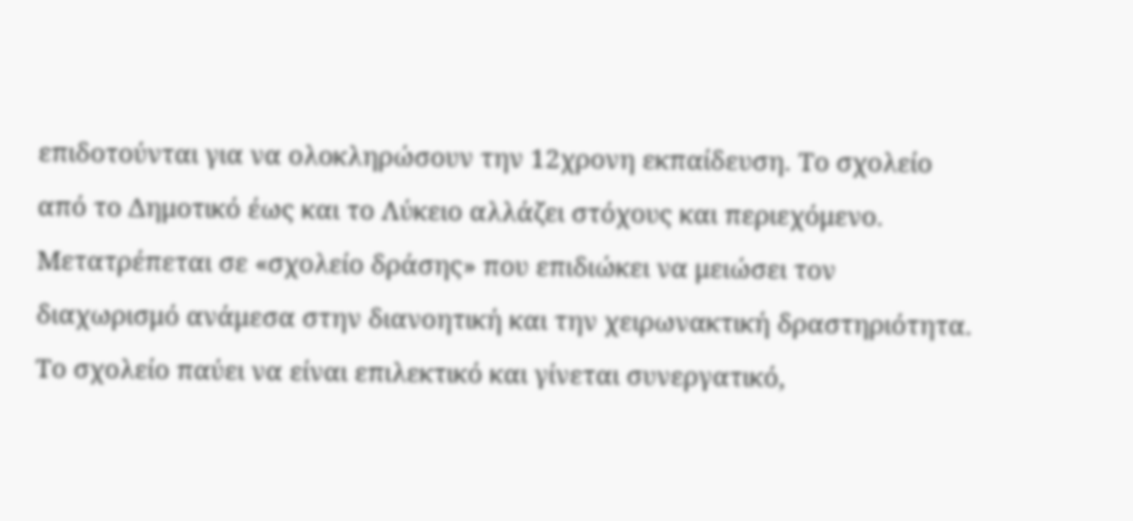επιδοτούνται για να ολοκληρώσουν την 12χρονη εκπαίδευση. Το σχολείο από το Δημοτικό έως και το Λύκειο αλλάζει στόχους και περιεχόμενο. Μετατρέπεται σε «σχολείο δράσης» που επιδιώκει να μειώσει τον διαχωρισμό ανάμεσα στην διανοητική και την χειρωνακτική δραστηριότητα. Το σχολείο παύει να είναι επιλεκτικό και γίνεται συνεργατικό,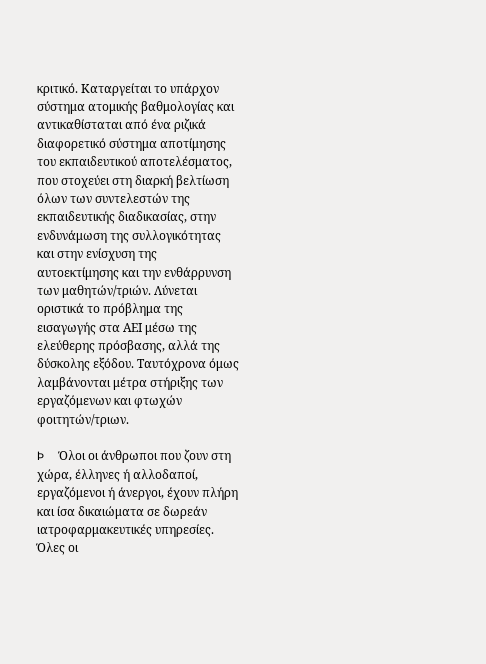κριτικό. Καταργείται το υπάρχον σύστημα ατομικής βαθμολογίας και αντικαθίσταται από ένα ριζικά διαφορετικό σύστημα αποτίμησης του εκπαιδευτικού αποτελέσματος, που στοχεύει στη διαρκή βελτίωση όλων των συντελεστών της εκπαιδευτικής διαδικασίας, στην ενδυνάμωση της συλλογικότητας και στην ενίσχυση της αυτοεκτίμησης και την ενθάρρυνση των μαθητών/τριών. Λύνεται οριστικά το πρόβλημα της εισαγωγής στα ΑΕΙ μέσω της ελεύθερης πρόσβασης, αλλά της δύσκολης εξόδου. Ταυτόχρονα όμως λαμβάνονται μέτρα στήριξης των εργαζόμενων και φτωχών φοιτητών/τριων.

Þ     Όλοι οι άνθρωποι που ζουν στη χώρα, έλληνες ή αλλοδαποί, εργαζόμενοι ή άνεργοι, έχουν πλήρη και ίσα δικαιώματα σε δωρεάν ιατροφαρμακευτικές υπηρεσίες. Όλες οι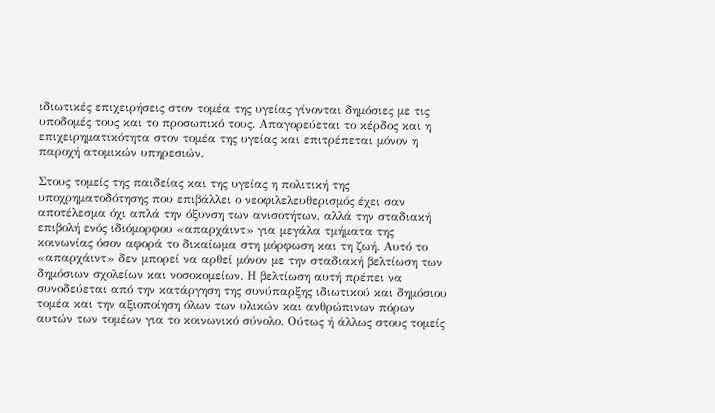ιδιωτικές επιχειρήσεις στον τομέα της υγείας γίνονται δημόσιες με τις υποδομές τους και το προσωπικό τους. Απαγορεύεται το κέρδος και η επιχειρηματικότητα στον τομέα της υγείας και επιτρέπεται μόνον η παροχή ατομικών υπηρεσιών.

Στους τομείς της παιδείας και της υγείας η πολιτική της υποχρηματοδότησης που επιβάλλει ο νεοφιλελευθερισμός έχει σαν αποτέλεσμα όχι απλά την όξυνση των ανισοτήτων, αλλά την σταδιακή επιβολή ενός ιδιόμορφου «απαρχάιντ» για μεγάλα τμήματα της κοινωνίας όσον αφορά το δικαίωμα στη μόρφωση και τη ζωή. Αυτό το «απαρχάιντ» δεν μπορεί να αρθεί μόνον με την σταδιακή βελτίωση των δημόσιων σχολείων και νοσοκομείων. Η βελτίωση αυτή πρέπει να συνοδεύεται από την κατάργηση της συνύπαρξης ιδιωτικού και δημόσιου τομέα και την αξιοποίηση όλων των υλικών και ανθρώπινων πόρων αυτών των τομέων για το κοινωνικό σύνολο. Ούτως ή άλλως στους τομείς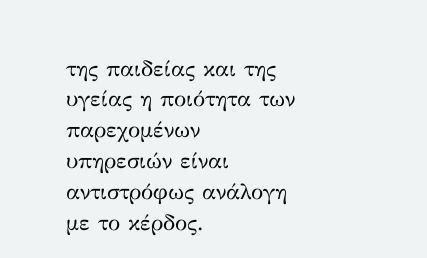της παιδείας και της υγείας η ποιότητα των παρεχομένων υπηρεσιών είναι αντιστρόφως ανάλογη με το κέρδος.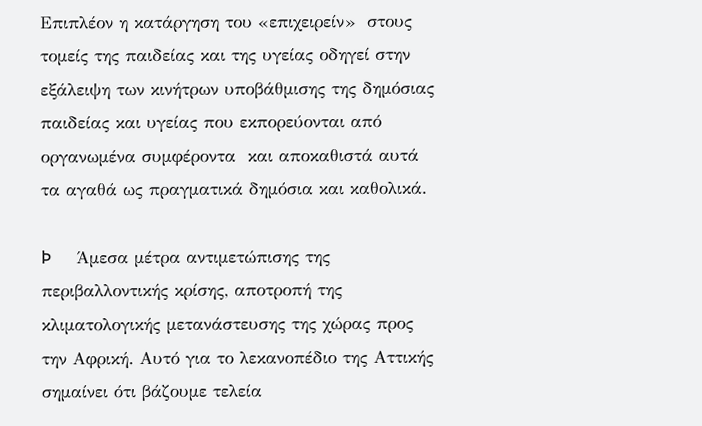Επιπλέον η κατάργηση του «επιχειρείν»  στους τομείς της παιδείας και της υγείας οδηγεί στην εξάλειψη των κινήτρων υποβάθμισης της δημόσιας παιδείας και υγείας που εκπορεύονται από οργανωμένα συμφέροντα  και αποκαθιστά αυτά τα αγαθά ως πραγματικά δημόσια και καθολικά.

Þ     Άμεσα μέτρα αντιμετώπισης της περιβαλλοντικής κρίσης, αποτροπή της κλιματολογικής μετανάστευσης της χώρας προς την Αφρική. Αυτό για το λεκανοπέδιο της Αττικής σημαίνει ότι βάζουμε τελεία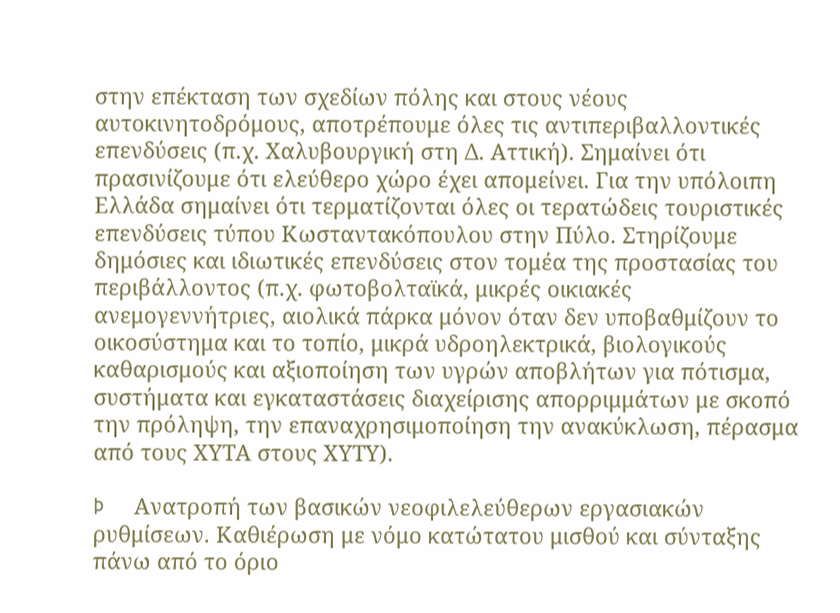στην επέκταση των σχεδίων πόλης και στους νέους αυτοκινητοδρόμους, αποτρέπουμε όλες τις αντιπεριβαλλοντικές επενδύσεις (π.χ. Χαλυβουργική στη Δ. Αττική). Σημαίνει ότι πρασινίζουμε ότι ελεύθερο χώρο έχει απομείνει. Για την υπόλοιπη Ελλάδα σημαίνει ότι τερματίζονται όλες οι τερατώδεις τουριστικές επενδύσεις τύπου Κωσταντακόπουλου στην Πύλο. Στηρίζουμε δημόσιες και ιδιωτικές επενδύσεις στον τομέα της προστασίας του περιβάλλοντος (π.χ. φωτοβολταϊκά, μικρές οικιακές ανεμογεννήτριες, αιολικά πάρκα μόνον όταν δεν υποβαθμίζουν το οικοσύστημα και το τοπίο, μικρά υδροηλεκτρικά, βιολογικούς καθαρισμούς και αξιοποίηση των υγρών αποβλήτων για πότισμα, συστήματα και εγκαταστάσεις διαχείρισης απορριμμάτων με σκοπό την πρόληψη, την επαναχρησιμοποίηση την ανακύκλωση, πέρασμα από τους ΧΥΤΑ στους ΧΥΤΥ).

Þ     Ανατροπή των βασικών νεοφιλελεύθερων εργασιακών ρυθμίσεων. Καθιέρωση με νόμο κατώτατου μισθού και σύνταξης πάνω από το όριο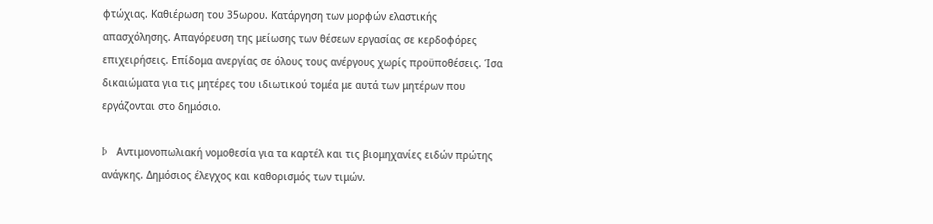φτώχιας. Καθιέρωση του 35ωρου. Κατάργηση των μορφών ελαστικής απασχόλησης. Απαγόρευση της μείωσης των θέσεων εργασίας σε κερδοφόρες επιχειρήσεις. Επίδομα ανεργίας σε όλους τους ανέργους χωρίς προϋποθέσεις. Ίσα δικαιώματα για τις μητέρες του ιδιωτικού τομέα με αυτά των μητέρων που εργάζονται στο δημόσιο.

Þ     Αντιμονοπωλιακή νομοθεσία για τα καρτέλ και τις βιομηχανίες ειδών πρώτης ανάγκης. Δημόσιος έλεγχος και καθορισμός των τιμών.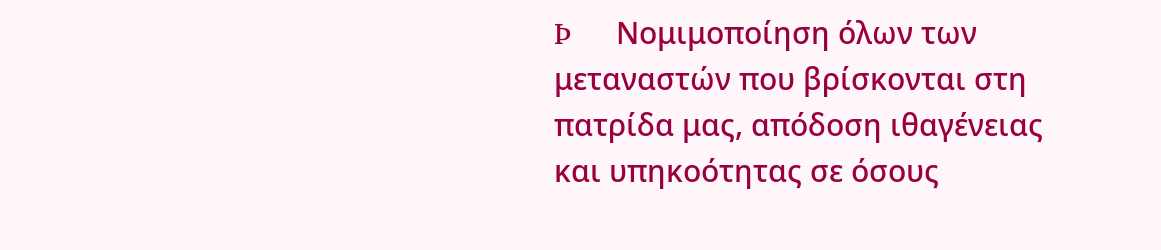Þ     Νομιμοποίηση όλων των μεταναστών που βρίσκονται στη πατρίδα μας, απόδοση ιθαγένειας και υπηκοότητας σε όσους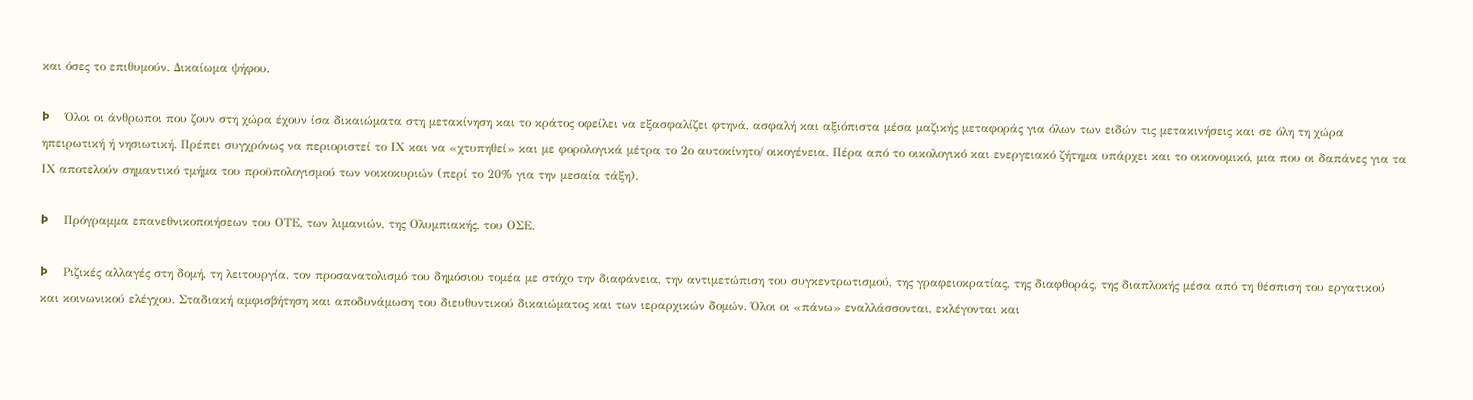και όσες το επιθυμούν. Δικαίωμα ψήφου.

Þ     Όλοι οι άνθρωποι που ζουν στη χώρα έχουν ίσα δικαιώματα στη μετακίνηση και το κράτος οφείλει να εξασφαλίζει φτηνά, ασφαλή και αξιόπιστα μέσα μαζικής μεταφοράς για όλων των ειδών τις μετακινήσεις και σε όλη τη χώρα ηπειρωτική ή νησιωτική. Πρέπει συγχρόνως να περιοριστεί το ΙΧ και να «χτυπηθεί» και με φορολογικά μέτρα το 2ο αυτοκίνητο/ οικογένεια. Πέρα από το οικολογικό και ενεργειακό ζήτημα υπάρχει και το οικονομικό, μια που οι δαπάνες για τα ΙΧ αποτελούν σημαντικό τμήμα του προϋπολογισμού των νοικοκυριών (περί το 20% για την μεσαία τάξη).

Þ     Πρόγραμμα επανεθνικοποιήσεων του ΟΤΕ, των λιμανιών, της Ολυμπιακής, του ΟΣΕ.

Þ     Ριζικές αλλαγές στη δομή, τη λειτουργία, τον προσανατολισμό του δημόσιου τομέα με στόχο την διαφάνεια, την αντιμετώπιση του συγκεντρωτισμού, της γραφειοκρατίας, της διαφθοράς, της διαπλοκής μέσα από τη θέσπιση του εργατικού και κοινωνικού ελέγχου. Σταδιακή αμφισβήτηση και αποδυνάμωση του διευθυντικού δικαιώματος και των ιεραρχικών δομών. Όλοι οι «πάνω» εναλλάσσονται, εκλέγονται και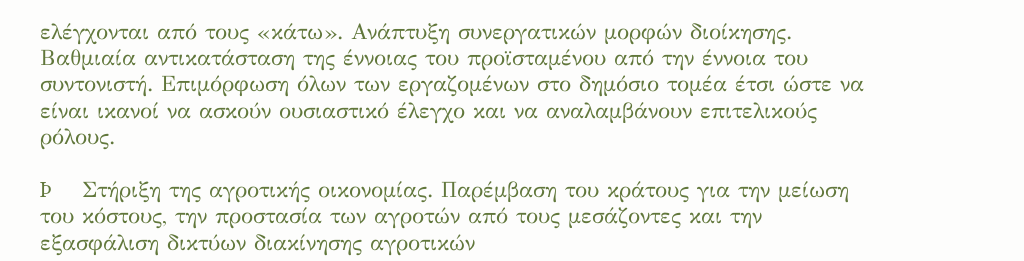ελέγχονται από τους «κάτω». Ανάπτυξη συνεργατικών μορφών διοίκησης. Βαθμιαία αντικατάσταση της έννοιας του προϊσταμένου από την έννοια του συντονιστή. Επιμόρφωση όλων των εργαζομένων στο δημόσιο τομέα έτσι ώστε να είναι ικανοί να ασκούν ουσιαστικό έλεγχο και να αναλαμβάνουν επιτελικούς ρόλους.

Þ     Στήριξη της αγροτικής οικονομίας. Παρέμβαση του κράτους για την μείωση του κόστους, την προστασία των αγροτών από τους μεσάζοντες και την εξασφάλιση δικτύων διακίνησης αγροτικών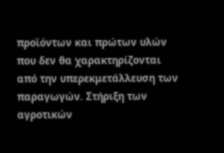προϊόντων και πρώτων υλών που δεν θα χαρακτηρίζονται από την υπερεκμετάλλευση των παραγωγών. Στήριξη των αγροτικών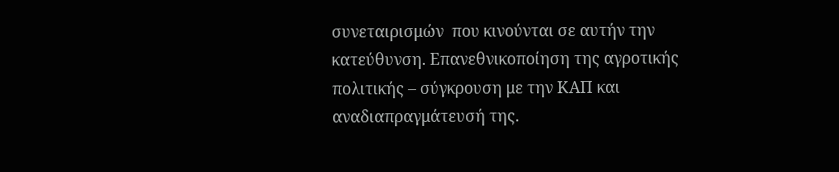συνεταιρισμών  που κινούνται σε αυτήν την κατεύθυνση. Επανεθνικοποίηση της αγροτικής πολιτικής – σύγκρουση με την ΚΑΠ και αναδιαπραγμάτευσή της.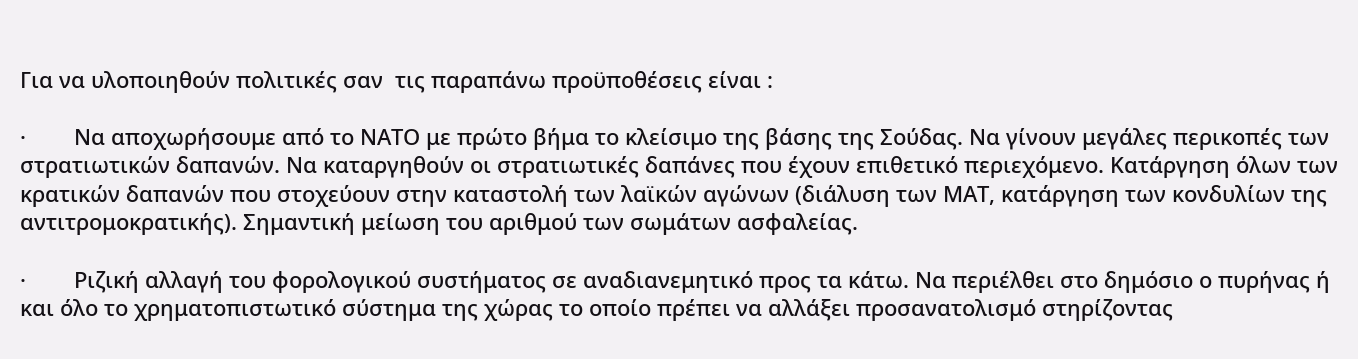Για να υλοποιηθούν πολιτικές σαν  τις παραπάνω προϋποθέσεις είναι :

·        Να αποχωρήσουμε από το ΝΑΤΟ με πρώτο βήμα το κλείσιμο της βάσης της Σούδας. Να γίνουν μεγάλες περικοπές των στρατιωτικών δαπανών. Να καταργηθούν οι στρατιωτικές δαπάνες που έχουν επιθετικό περιεχόμενο. Κατάργηση όλων των κρατικών δαπανών που στοχεύουν στην καταστολή των λαϊκών αγώνων (διάλυση των ΜΑΤ, κατάργηση των κονδυλίων της αντιτρομοκρατικής). Σημαντική μείωση του αριθμού των σωμάτων ασφαλείας.

·        Ριζική αλλαγή του φορολογικού συστήματος σε αναδιανεμητικό προς τα κάτω. Να περιέλθει στο δημόσιο ο πυρήνας ή και όλο το χρηματοπιστωτικό σύστημα της χώρας το οποίο πρέπει να αλλάξει προσανατολισμό στηρίζοντας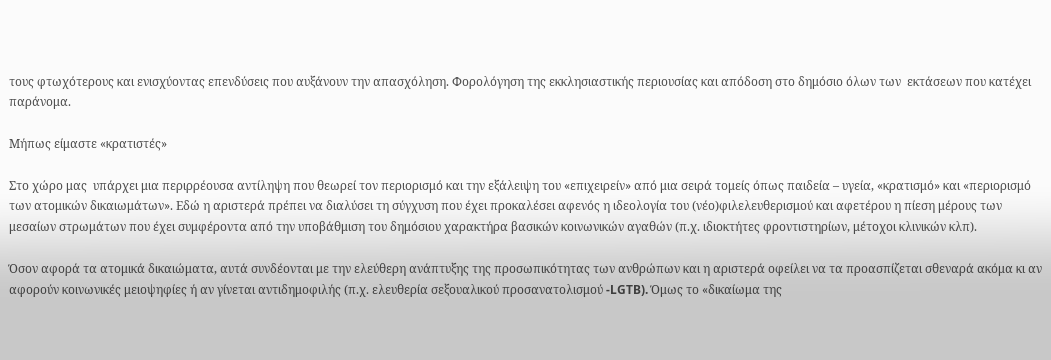τους φτωχότερους και ενισχύοντας επενδύσεις που αυξάνουν την απασχόληση. Φορολόγηση της εκκλησιαστικής περιουσίας και απόδοση στο δημόσιο όλων των  εκτάσεων που κατέχει παράνομα.

Μήπως είμαστε «κρατιστές»

Στο χώρο μας  υπάρχει μια περιρρέουσα αντίληψη που θεωρεί τον περιορισμό και την εξάλειψη του «επιχειρείν» από μια σειρά τομείς όπως παιδεία – υγεία, «κρατισμό» και «περιορισμό των ατομικών δικαιωμάτων». Εδώ η αριστερά πρέπει να διαλύσει τη σύγχυση που έχει προκαλέσει αφενός η ιδεολογία του (νέο)φιλελευθερισμού και αφετέρου η πίεση μέρους των μεσαίων στρωμάτων που έχει συμφέροντα από την υποβάθμιση του δημόσιου χαρακτήρα βασικών κοινωνικών αγαθών (π.χ. ιδιοκτήτες φροντιστηρίων, μέτοχοι κλινικών κλπ).

Όσον αφορά τα ατομικά δικαιώματα, αυτά συνδέονται με την ελεύθερη ανάπτυξης της προσωπικότητας των ανθρώπων και η αριστερά οφείλει να τα προασπίζεται σθεναρά ακόμα κι αν αφορούν κοινωνικές μειοψηφίες ή αν γίνεται αντιδημοφιλής (π.χ. ελευθερία σεξουαλικού προσανατολισμού -LGTB). Όμως το «δικαίωμα της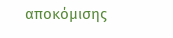αποκόμισης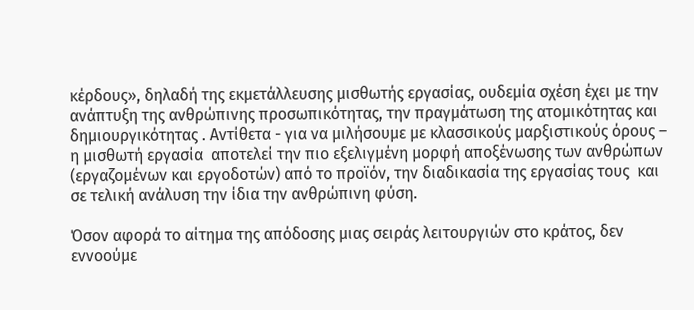κέρδους», δηλαδή της εκμετάλλευσης μισθωτής εργασίας, ουδεμία σχέση έχει με την ανάπτυξη της ανθρώπινης προσωπικότητας, την πραγμάτωση της ατομικότητας και δημιουργικότητας . Αντίθετα - για να μιλήσουμε με κλασσικούς μαρξιστικούς όρους – η μισθωτή εργασία  αποτελεί την πιο εξελιγμένη μορφή αποξένωσης των ανθρώπων (εργαζομένων και εργοδοτών) από το προϊόν, την διαδικασία της εργασίας τους  και σε τελική ανάλυση την ίδια την ανθρώπινη φύση.

Όσον αφορά το αίτημα της απόδοσης μιας σειράς λειτουργιών στο κράτος, δεν εννοούμε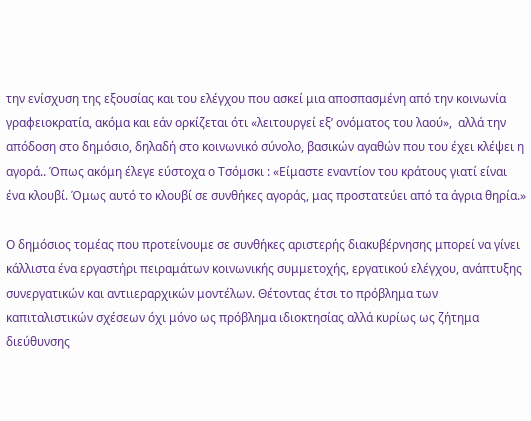την ενίσχυση της εξουσίας και του ελέγχου που ασκεί μια αποσπασμένη από την κοινωνία  γραφειοκρατία, ακόμα και εάν ορκίζεται ότι «λειτουργεί εξ’ ονόματος του λαού»,  αλλά την απόδοση στο δημόσιο, δηλαδή στο κοινωνικό σύνολο, βασικών αγαθών που του έχει κλέψει η αγορά.. Όπως ακόμη έλεγε εύστοχα ο Τσόμσκι : «Είμαστε εναντίον του κράτους γιατί είναι ένα κλουβί. Όμως αυτό το κλουβί σε συνθήκες αγοράς, μας προστατεύει από τα άγρια θηρία.»

Ο δημόσιος τομέας που προτείνουμε σε συνθήκες αριστερής διακυβέρνησης μπορεί να γίνει κάλλιστα ένα εργαστήρι πειραμάτων κοινωνικής συμμετοχής, εργατικού ελέγχου, ανάπτυξης συνεργατικών και αντιιεραρχικών μοντέλων. Θέτοντας έτσι το πρόβλημα των καπιταλιστικών σχέσεων όχι μόνο ως πρόβλημα ιδιοκτησίας αλλά κυρίως ως ζήτημα διεύθυνσης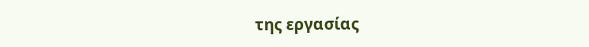της εργασίας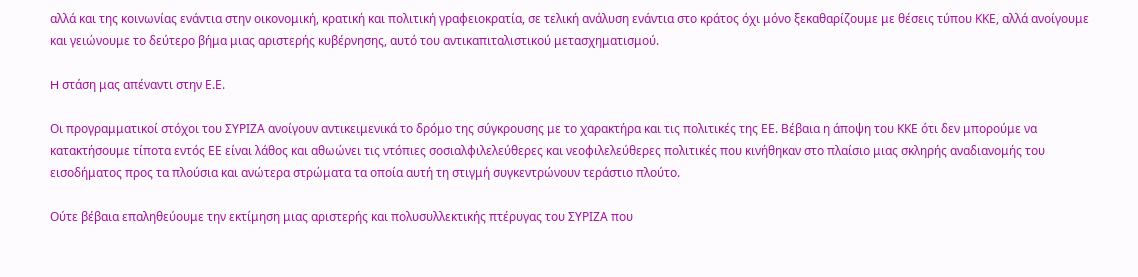αλλά και της κοινωνίας ενάντια στην οικονομική, κρατική και πολιτική γραφειοκρατία, σε τελική ανάλυση ενάντια στο κράτος όχι μόνο ξεκαθαρίζουμε με θέσεις τύπου ΚΚΕ, αλλά ανοίγουμε και γειώνουμε το δεύτερο βήμα μιας αριστερής κυβέρνησης, αυτό του αντικαπιταλιστικού μετασχηματισμού.

H στάση μας απέναντι στην Ε.Ε.

Οι προγραμματικοί στόχοι του ΣΥΡΙΖΑ ανοίγουν αντικειμενικά το δρόμο της σύγκρουσης με το χαρακτήρα και τις πολιτικές της ΕΕ. Βέβαια η άποψη του ΚΚΕ ότι δεν μπορούμε να κατακτήσουμε τίποτα εντός ΕΕ είναι λάθος και αθωώνει τις ντόπιες σοσιαλφιλελεύθερες και νεοφιλελεύθερες πολιτικές που κινήθηκαν στο πλαίσιο μιας σκληρής αναδιανομής του εισοδήματος προς τα πλούσια και ανώτερα στρώματα τα οποία αυτή τη στιγμή συγκεντρώνουν τεράστιο πλούτο.

Ούτε βέβαια επαληθεύουμε την εκτίμηση μιας αριστερής και πολυσυλλεκτικής πτέρυγας του ΣΥΡΙΖΑ που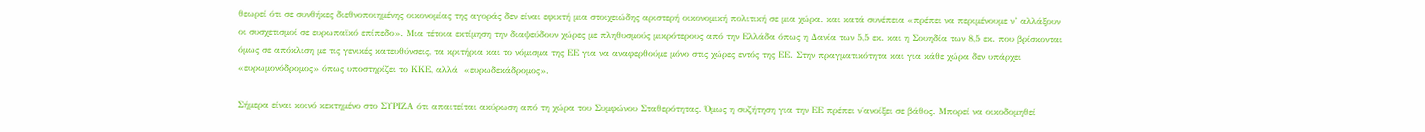θεωρεί ότι σε συνθήκες διεθνοποιημένης οικονομίας της αγοράς δεν είναι εφικτή μια στοιχειώδης αριστερή οικονομική πολιτική σε μια χώρα. και κατά συνέπεια «πρέπει να περιμένουμε ν’ αλλάξουν οι συσχετισμοί σε ευρωπαϊκό επίπεδο». Μια τέτοια εκτίμηση την διαψεύδουν χώρες με πληθυσμούς μικρότερους από την Ελλάδα όπως η Δανία των 5,5 εκ. και η Σουηδία των 8,5 εκ. που βρίσκονται όμως σε απόκλιση με τις γενικές κατευθύνσεις, τα κριτήρια και το νόμισμα της ΕΕ για να αναφερθούμε μόνο στις χώρες εντός της ΕΕ. Στην πραγματικότητα και για κάθε χώρα δεν υπάρχει «ευρωμονόδρομος» όπως υποστηρίζει το ΚΚΕ, αλλά  «ευρωδεκάδρομος».

Σήμερα είναι κοινό κεκτημένο στο ΣΥΡΙΖΑ ότι απαιτείται ακύρωση από τη χώρα του Συμφώνου Σταθερότητας. Όμως η συζήτηση για την ΕΕ πρέπει ν΄ανοίξει σε βάθος. Μπορεί να οικοδομηθεί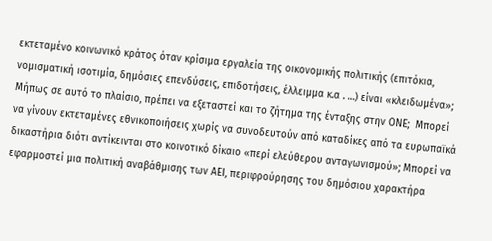εκτεταμένο κοινωνικό κράτος όταν κρίσιμα εργαλεία της οικονομικής πολιτικής (επιτόκια, νομισματική ισοτιμία, δημόσιες επενδύσεις, επιδοτήσεις, έλλειμμα κ.α . …) είναι «κλειδωμένα»;  Μήπως σε αυτό το πλαίσιο, πρέπει να εξεταστεί και το ζήτημα της ένταξης στην ΟΝΕ;  Μπορεί να γίνουν εκτεταμένες εθνικοποιήσεις χωρίς να συνοδευτούν από καταδίκες από τα ευρωπαϊκά  δικαστήρια διότι αντίκεινται στο κοινοτικό δίκαιο «περί ελεύθερου ανταγωνισμού»; Μπορεί να εφαρμοστεί μια πολιτική αναβάθμισης των ΑΕΙ, περιφρούρησης του δημόσιου χαρακτήρα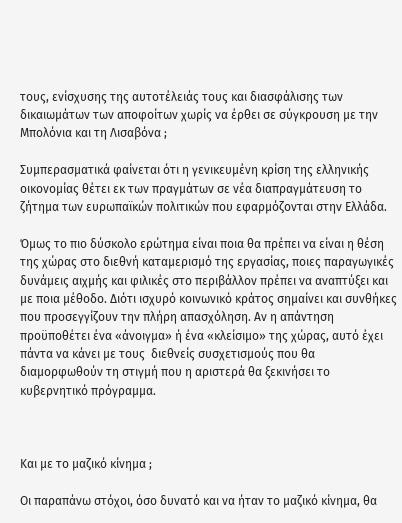τους, ενίσχυσης της αυτοτέλειάς τους και διασφάλισης των δικαιωμάτων των αποφοίτων χωρίς να έρθει σε σύγκρουση με την Μπολόνια και τη Λισαβόνα ;

Συμπερασματικά φαίνεται ότι η γενικευμένη κρίση της ελληνικής οικονομίας θέτει εκ των πραγμάτων σε νέα διαπραγμάτευση το ζήτημα των ευρωπαϊκών πολιτικών που εφαρμόζονται στην Ελλάδα.

Όμως το πιο δύσκολο ερώτημα είναι ποια θα πρέπει να είναι η θέση της χώρας στο διεθνή καταμερισμό της εργασίας, ποιες παραγωγικές δυνάμεις αιχμής και φιλικές στο περιβάλλον πρέπει να αναπτύξει και με ποια μέθοδο. Διότι ισχυρό κοινωνικό κράτος σημαίνει και συνθήκες που προσεγγίζουν την πλήρη απασχόληση. Αν η απάντηση προϋποθέτει ένα «άνοιγμα» ή ένα «κλείσιμο» της χώρας, αυτό έχει πάντα να κάνει με τους  διεθνείς συσχετισμούς που θα διαμορφωθούν τη στιγμή που η αριστερά θα ξεκινήσει το κυβερνητικό πρόγραμμα.



Και με το μαζικό κίνημα ;

Οι παραπάνω στόχοι, όσο δυνατό και να ήταν το μαζικό κίνημα, θα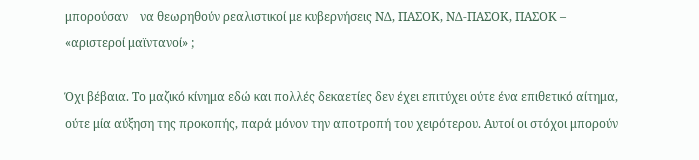μπορούσαν    να θεωρηθούν ρεαλιστικοί με κυβερνήσεις ΝΔ, ΠΑΣΟΚ, ΝΔ-ΠΑΣΟΚ, ΠΑΣΟΚ – «αριστεροί μαϊντανοί» ;

Όχι βέβαια. Το μαζικό κίνημα εδώ και πολλές δεκαετίες δεν έχει επιτύχει ούτε ένα επιθετικό αίτημα, ούτε μία αύξηση της προκοπής, παρά μόνον την αποτροπή του χειρότερου. Αυτοί οι στόχοι μπορούν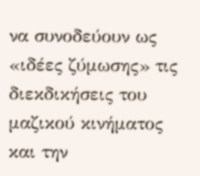να συνοδεύουν ως «ιδέες ζύμωσης» τις διεκδικήσεις του μαζικού κινήματος και την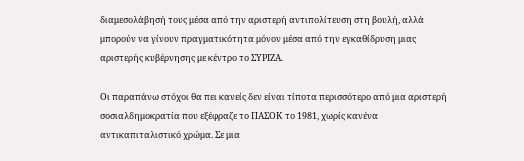διαμεσολάβησή τους μέσα από την αριστερή αντιπολίτευση στη βουλή, αλλά μπορούν να γίνουν πραγματικότητα μόνον μέσα από την εγκαθίδρυση μιας αριστερής κυβέρνησης με κέντρο το ΣΥΡΙΖΑ.

Οι παραπάνω στόχοι θα πει κανείς δεν είναι τίποτα περισσότερο από μια αριστερή σοσιαλδημοκρατία που εξέφραζε το ΠΑΣΟΚ το 1981, χωρίς κανένα αντικαπιταλιστικό χρώμα. Σε μια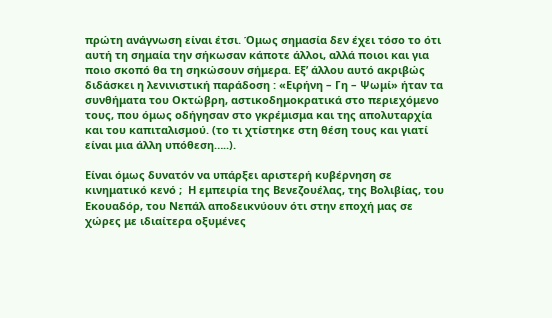πρώτη ανάγνωση είναι έτσι. Όμως σημασία δεν έχει τόσο το ότι αυτή τη σημαία την σήκωσαν κάποτε άλλοι, αλλά ποιοι και για ποιο σκοπό θα τη σηκώσουν σήμερα. Εξ’ άλλου αυτό ακριβώς διδάσκει η λενινιστική παράδοση : «Ειρήνη – Γη – Ψωμί» ήταν τα συνθήματα του Οκτώβρη, αστικοδημοκρατικά στο περιεχόμενο τους, που όμως οδήγησαν στο γκρέμισμα και της απολυταρχία και του καπιταλισμού. (το τι χτίστηκε στη θέση τους και γιατί είναι μια άλλη υπόθεση…..).

Είναι όμως δυνατόν να υπάρξει αριστερή κυβέρνηση σε κινηματικό κενό ;  Η εμπειρία της Βενεζουέλας, της Βολιβίας, του Εκουαδόρ, του Νεπάλ αποδεικνύουν ότι στην εποχή μας σε χώρες με ιδιαίτερα οξυμένες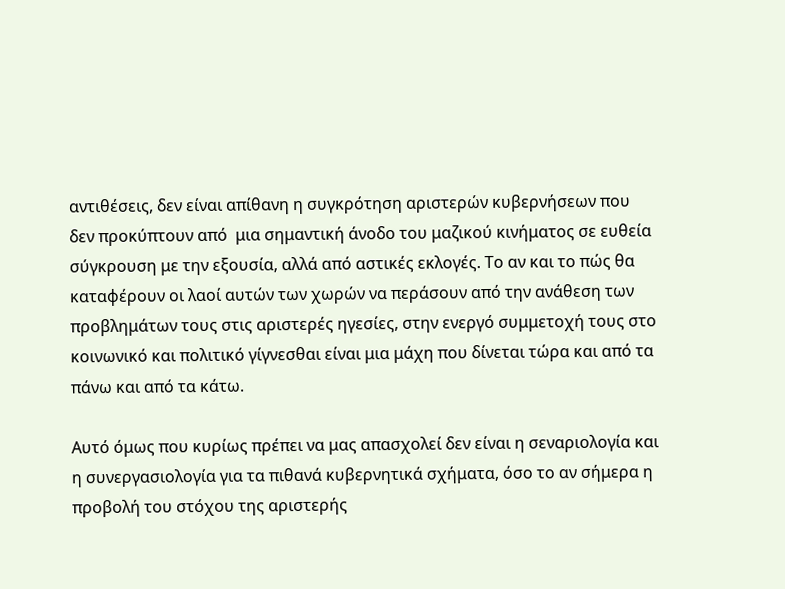αντιθέσεις, δεν είναι απίθανη η συγκρότηση αριστερών κυβερνήσεων που δεν προκύπτουν από  μια σημαντική άνοδο του μαζικού κινήματος σε ευθεία σύγκρουση με την εξουσία, αλλά από αστικές εκλογές. Το αν και το πώς θα καταφέρουν οι λαοί αυτών των χωρών να περάσουν από την ανάθεση των προβλημάτων τους στις αριστερές ηγεσίες, στην ενεργό συμμετοχή τους στο κοινωνικό και πολιτικό γίγνεσθαι είναι μια μάχη που δίνεται τώρα και από τα πάνω και από τα κάτω.

Αυτό όμως που κυρίως πρέπει να μας απασχολεί δεν είναι η σεναριολογία και η συνεργασιολογία για τα πιθανά κυβερνητικά σχήματα, όσο το αν σήμερα η προβολή του στόχου της αριστερής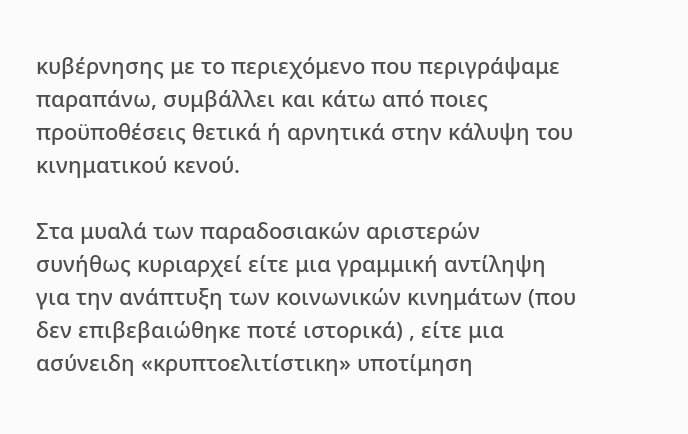κυβέρνησης με το περιεχόμενο που περιγράψαμε παραπάνω, συμβάλλει και κάτω από ποιες προϋποθέσεις θετικά ή αρνητικά στην κάλυψη του κινηματικού κενού.

Στα μυαλά των παραδοσιακών αριστερών συνήθως κυριαρχεί είτε μια γραμμική αντίληψη για την ανάπτυξη των κοινωνικών κινημάτων (που δεν επιβεβαιώθηκε ποτέ ιστορικά) , είτε μια ασύνειδη «κρυπτοελιτίστικη» υποτίμηση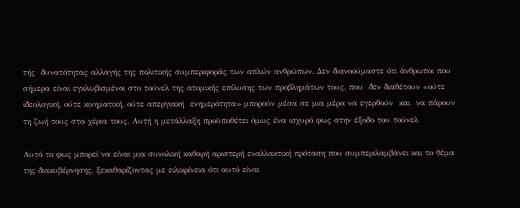τής  δυνατότητας αλλαγής της πολιτικής συμπεριφοράς των απλών ανθρώπων. Δεν διανοούμαστε ότι άνθρωποι που σήμερα είναι εγκλωβισμένοι στο τούνελ της ατομικής επίλυσης των προβλημάτων τους, που  δεν διαθέτουν «ούτε ιδεολογική, ούτε κινηματική, ούτε απεργιακή  ενημερότητα» μπορούν μέσα σε μια μέρα να εγερθούν  και  να πάρουν τη ζωή τους στα χέρια τους. Αυτή η μετάλλαξη προϋποθέτει όμως ένα ισχυρό φως στην έξοδο του τούνελ

Αυτό το φως μπορεί να είναι μια συνολική καθαρή αριστερή εναλλακτική πρόταση που συμπεριλαμβάνει και το θέμα της διακυβέρνησης, ξεκαθαρίζοντας με ειλικρίνεια ότι αυτό είναι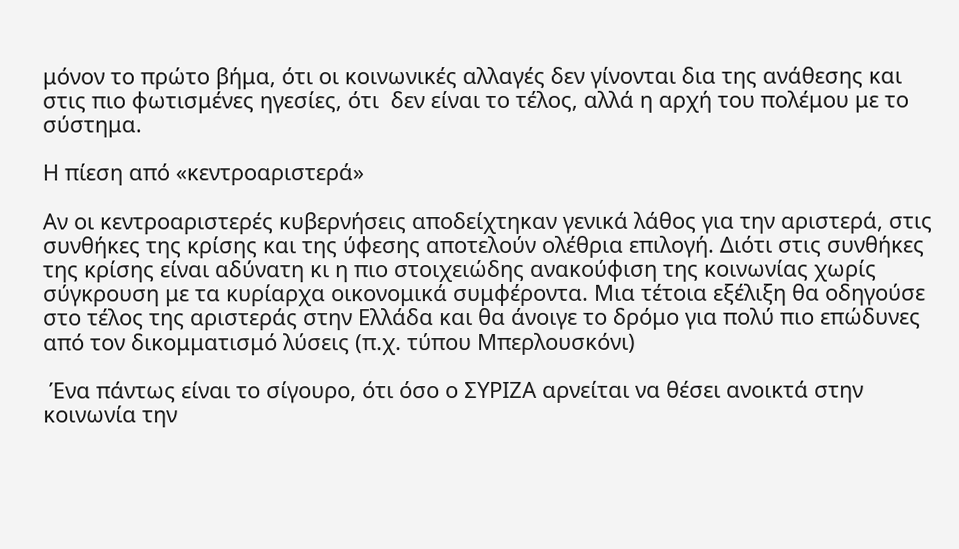μόνον το πρώτο βήμα, ότι οι κοινωνικές αλλαγές δεν γίνονται δια της ανάθεσης και στις πιο φωτισμένες ηγεσίες, ότι  δεν είναι το τέλος, αλλά η αρχή του πολέμου με το σύστημα.

Η πίεση από «κεντροαριστερά»

Αν οι κεντροαριστερές κυβερνήσεις αποδείχτηκαν γενικά λάθος για την αριστερά, στις συνθήκες της κρίσης και της ύφεσης αποτελούν ολέθρια επιλογή. Διότι στις συνθήκες της κρίσης είναι αδύνατη κι η πιο στοιχειώδης ανακούφιση της κοινωνίας χωρίς σύγκρουση με τα κυρίαρχα οικονομικά συμφέροντα. Μια τέτοια εξέλιξη θα οδηγούσε  στο τέλος της αριστεράς στην Ελλάδα και θα άνοιγε το δρόμο για πολύ πιο επώδυνες από τον δικομματισμό λύσεις (π.χ. τύπου Μπερλουσκόνι)

 Ένα πάντως είναι το σίγουρο, ότι όσο ο ΣΥΡΙΖΑ αρνείται να θέσει ανοικτά στην κοινωνία την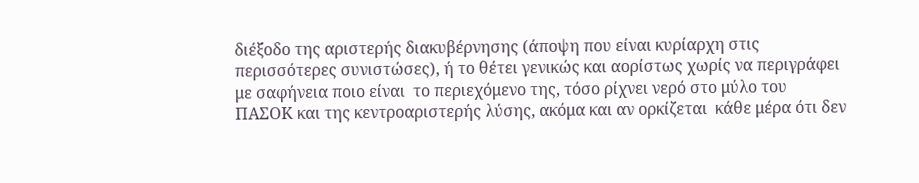διέξοδο της αριστερής διακυβέρνησης (άποψη που είναι κυρίαρχη στις περισσότερες συνιστώσες), ή το θέτει γενικώς και αορίστως χωρίς να περιγράφει με σαφήνεια ποιο είναι  το περιεχόμενο της, τόσο ρίχνει νερό στο μύλο του ΠΑΣΟΚ και της κεντροαριστερής λύσης, ακόμα και αν ορκίζεται  κάθε μέρα ότι δεν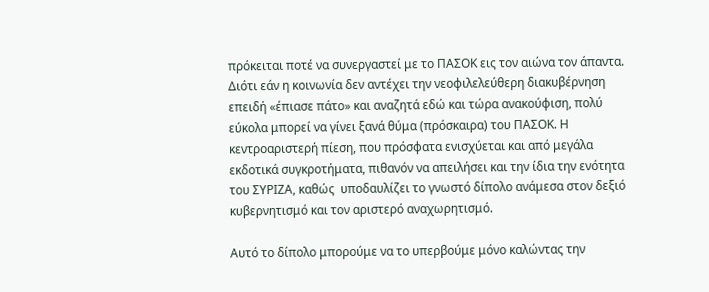πρόκειται ποτέ να συνεργαστεί με το ΠΑΣΟΚ εις τον αιώνα τον άπαντα. Διότι εάν η κοινωνία δεν αντέχει την νεοφιλελεύθερη διακυβέρνηση επειδή «έπιασε πάτο» και αναζητά εδώ και τώρα ανακούφιση, πολύ εύκολα μπορεί να γίνει ξανά θύμα (πρόσκαιρα) του ΠΑΣΟΚ. Η κεντροαριστερή πίεση, που πρόσφατα ενισχύεται και από μεγάλα εκδοτικά συγκροτήματα, πιθανόν να απειλήσει και την ίδια την ενότητα του ΣΥΡΙΖΑ, καθώς  υποδαυλίζει το γνωστό δίπολο ανάμεσα στον δεξιό κυβερνητισμό και τον αριστερό αναχωρητισμό.

Αυτό το δίπολο μπορούμε να το υπερβούμε μόνο καλώντας την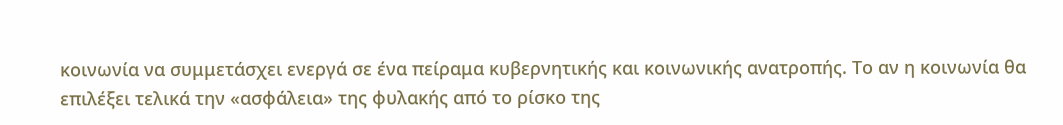κοινωνία να συμμετάσχει ενεργά σε ένα πείραμα κυβερνητικής και κοινωνικής ανατροπής. Το αν η κοινωνία θα επιλέξει τελικά την «ασφάλεια» της φυλακής από το ρίσκο της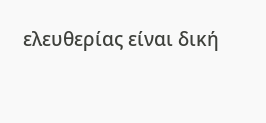ελευθερίας είναι δική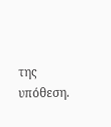της υπόθεση.